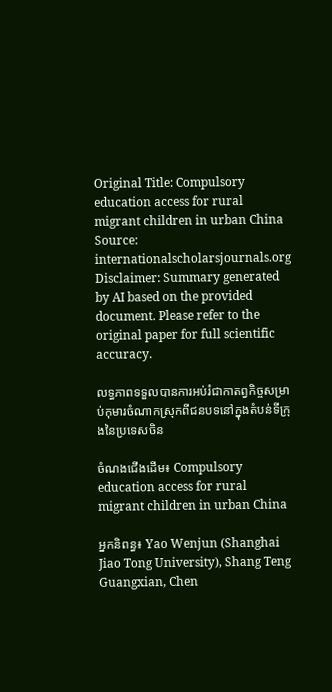Original Title: Compulsory education access for rural migrant children in urban China
Source: internationalscholarsjournals.org
Disclaimer: Summary generated by AI based on the provided document. Please refer to the original paper for full scientific accuracy.

លទ្ធភាពទទួលបានការអប់រំជាកាតព្វកិច្ចសម្រាប់កុមារចំណាកស្រុកពីជនបទនៅក្នុងតំបន់ទីក្រុងនៃប្រទេសចិន

ចំណងជើងដើម៖ Compulsory education access for rural migrant children in urban China

អ្នកនិពន្ធ៖ Yao Wenjun (Shanghai Jiao Tong University), Shang Teng Guangxian, Chen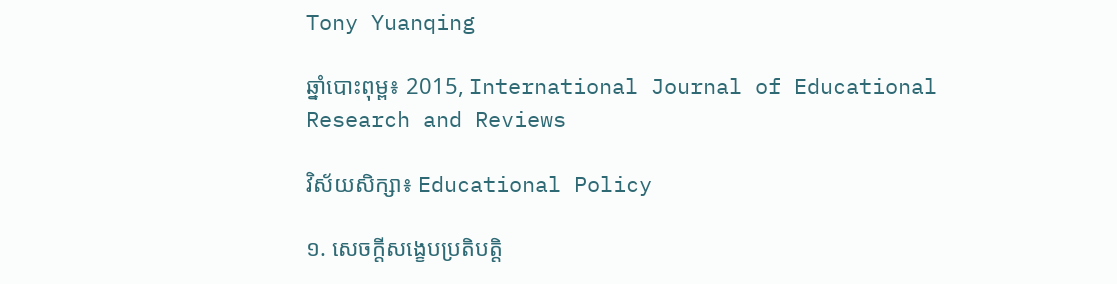Tony Yuanqing

ឆ្នាំបោះពុម្ព៖ 2015, International Journal of Educational Research and Reviews

វិស័យសិក្សា៖ Educational Policy

១. សេចក្តីសង្ខេបប្រតិបត្តិ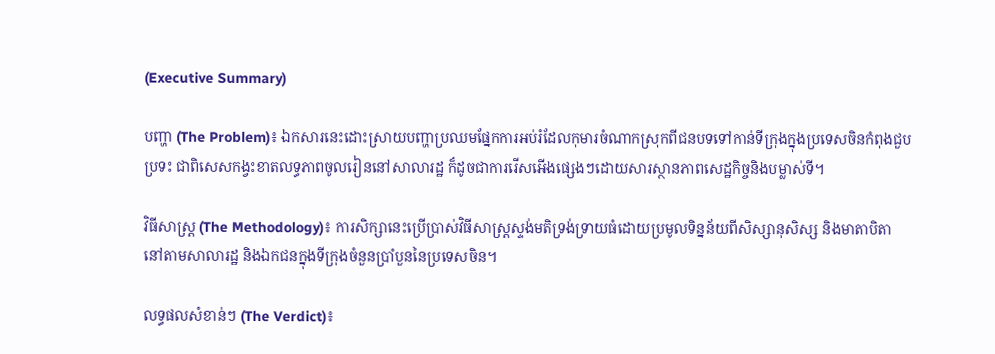(Executive Summary)

បញ្ហា (The Problem)៖ ឯកសារនេះដោះស្រាយបញ្ហាប្រឈមផ្នែកការអប់រំដែលកុមារចំណាកស្រុកពីជនបទទៅកាន់ទីក្រុងក្នុងប្រទេសចិនកំពុងជួបប្រទះ ជាពិសេសកង្វះខាតលទ្ធភាពចូលរៀននៅសាលារដ្ឋ ក៏ដូចជាការរើសអើងផ្សេងៗដោយសារស្ថានភាពសេដ្ឋកិច្ចនិងបម្លាស់ទី។

វិធីសាស្ត្រ (The Methodology)៖ ការសិក្សានេះប្រើប្រាស់វិធីសាស្ត្រស្ទង់មតិទ្រង់ទ្រាយធំដោយប្រមូលទិន្នន័យពីសិស្សានុសិស្ស និងមាតាបិតា នៅតាមសាលារដ្ឋ និងឯកជនក្នុងទីក្រុងចំនួនប្រាំបួននៃប្រទេសចិន។

លទ្ធផលសំខាន់ៗ (The Verdict)៖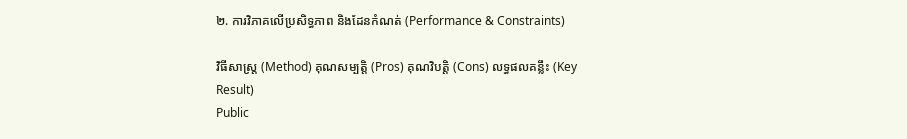២. ការវិភាគលើប្រសិទ្ធភាព និងដែនកំណត់ (Performance & Constraints)

វិធីសាស្ត្រ (Method) គុណសម្បត្តិ (Pros) គុណវិបត្តិ (Cons) លទ្ធផលគន្លឹះ (Key Result)
Public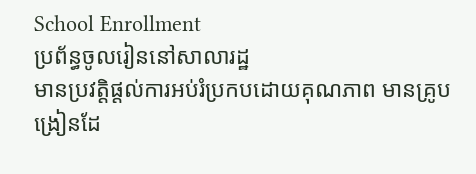School Enrollment
ប្រព័ន្ធចូលរៀននៅសាលារដ្ឋ
មានប្រវត្តិផ្តល់ការអប់រំប្រកបដោយគុណភាព មានគ្រូបង្រៀនដែ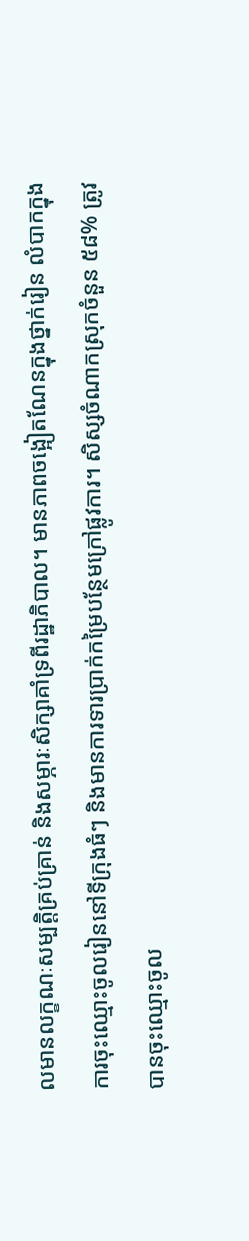លមានលក្ខណៈសម្បត្តិគ្រប់គ្រាន់ និងសម្ភារៈសិក្សាគាំទ្រពីរដ្ឋាភិបាល។ មានភាពចង្អៀតណែនក្នុងថ្នាក់រៀន លំបាកក្នុងការចុះឈ្មោះចូលរៀននៅទីក្រុងធំៗ និងមានការទារប្រាក់កម្រៃបន្ថែមក្រៅផ្លូវការ។ សិស្សចំណាកស្រុកចំនួន ៥៨% ត្រូវបានចុះឈ្មោះចូល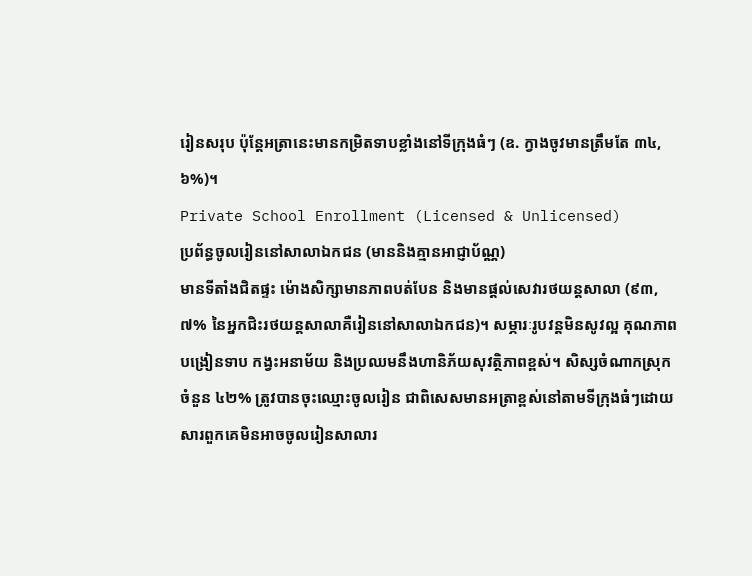រៀនសរុប ប៉ុន្តែអត្រានេះមានកម្រិតទាបខ្លាំងនៅទីក្រុងធំៗ (ឧ. ក្វាងចូវមានត្រឹមតែ ៣៤,៦%)។
Private School Enrollment (Licensed & Unlicensed)
ប្រព័ន្ធចូលរៀននៅសាលាឯកជន (មាននិងគ្មានអាជ្ញាប័ណ្ណ)
មានទីតាំងជិតផ្ទះ ម៉ោងសិក្សាមានភាពបត់បែន និងមានផ្តល់សេវារថយន្តសាលា (៩៣,៧% នៃអ្នកជិះរថយន្តសាលាគឺរៀននៅសាលាឯកជន)។ សម្ភារៈរូបវន្តមិនសូវល្អ គុណភាពបង្រៀនទាប កង្វះអនាម័យ និងប្រឈមនឹងហានិភ័យសុវត្ថិភាពខ្ពស់។ សិស្សចំណាកស្រុកចំនួន ៤២% ត្រូវបានចុះឈ្មោះចូលរៀន ជាពិសេសមានអត្រាខ្ពស់នៅតាមទីក្រុងធំៗដោយសារពួកគេមិនអាចចូលរៀនសាលារ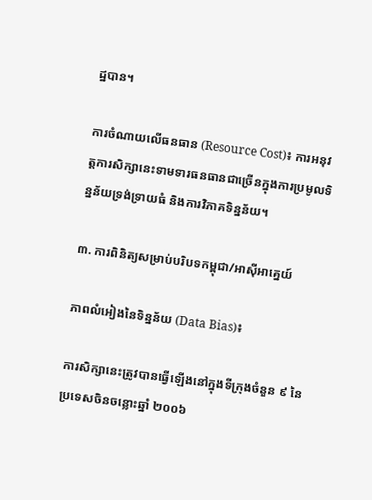ដ្ឋបាន។

ការចំណាយលើធនធាន (Resource Cost)៖ ការអនុវត្តការសិក្សានេះទាមទារធនធានជាច្រើនក្នុងការប្រមូលទិន្នន័យទ្រង់ទ្រាយធំ និងការវិភាគទិន្នន័យ។

៣. ការពិនិត្យសម្រាប់បរិបទកម្ពុជា/អាស៊ីអាគ្នេយ៍

ភាពលំអៀងនៃទិន្នន័យ (Data Bias)៖

ការសិក្សានេះត្រូវបានធ្វើឡើងនៅក្នុងទីក្រុងចំនួន ៩ នៃប្រទេសចិនចន្លោះឆ្នាំ ២០០៦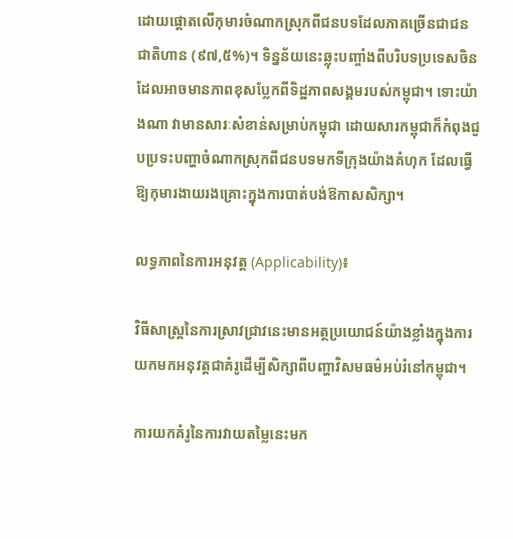ដោយផ្តោតលើកុមារចំណាកស្រុកពីជនបទដែលភាគច្រើនជាជនជាតិហាន (៩៧,៥%)។ ទិន្នន័យនេះឆ្លុះបញ្ចាំងពីបរិបទប្រទេសចិន ដែលអាចមានភាពខុសប្លែកពីទិដ្ឋភាពសង្គមរបស់កម្ពុជា។ ទោះយ៉ាងណា វាមានសារៈសំខាន់សម្រាប់កម្ពុជា ដោយសារកម្ពុជាក៏កំពុងជួបប្រទះបញ្ហាចំណាកស្រុកពីជនបទមកទីក្រុងយ៉ាងគំហុក ដែលធ្វើឱ្យកុមារងាយរងគ្រោះក្នុងការបាត់បង់ឱកាសសិក្សា។

លទ្ធភាពនៃការអនុវត្ត (Applicability)៖

វិធីសាស្ត្រនៃការស្រាវជ្រាវនេះមានអត្ថប្រយោជន៍យ៉ាងខ្លាំងក្នុងការយកមកអនុវត្តជាគំរូដើម្បីសិក្សាពីបញ្ហាវិសមធម៌អប់រំនៅកម្ពុជា។

ការយកគំរូនៃការវាយតម្លៃនេះមក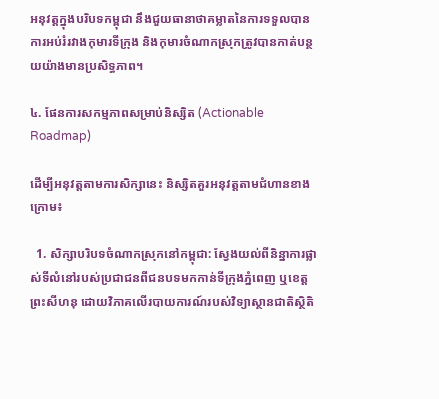អនុវត្តក្នុងបរិបទកម្ពុជា នឹងជួយធានាថាគម្លាតនៃការទទួលបានការអប់រំរវាងកុមារទីក្រុង និងកុមារចំណាកស្រុកត្រូវបានកាត់បន្ថយយ៉ាងមានប្រសិទ្ធភាព។

៤. ផែនការសកម្មភាពសម្រាប់និស្សិត (Actionable Roadmap)

ដើម្បីអនុវត្តតាមការសិក្សានេះ និស្សិតគួរអនុវត្តតាមជំហានខាងក្រោម៖

  1. សិក្សាបរិបទចំណាកស្រុកនៅកម្ពុជា: ស្វែងយល់ពីនិន្នាការផ្លាស់ទីលំនៅរបស់ប្រជាជនពីជនបទមកកាន់ទីក្រុងភ្នំពេញ ឬខេត្តព្រះសីហនុ ដោយវិភាគលើរបាយការណ៍របស់វិទ្យាស្ថានជាតិស្ថិតិ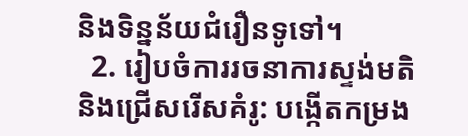និងទិន្នន័យជំរឿនទូទៅ។
  2. រៀបចំការរចនាការស្ទង់មតិ និងជ្រើសរើសគំរូ: បង្កើតកម្រង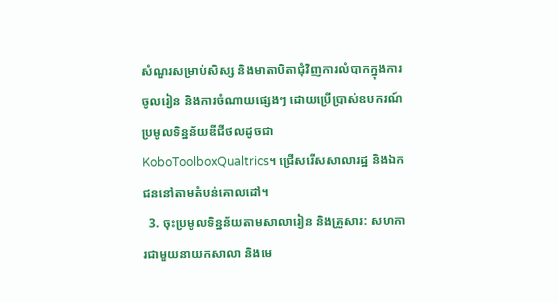សំណួរសម្រាប់សិស្ស និងមាតាបិតាជុំវិញការលំបាកក្នុងការចូលរៀន និងការចំណាយផ្សេងៗ ដោយប្រើប្រាស់ឧបករណ៍ប្រមូលទិន្នន័យឌីជីថលដូចជា KoboToolboxQualtrics។ ជ្រើសរើសសាលារដ្ឋ និងឯកជននៅតាមតំបន់គោលដៅ។
  3. ចុះប្រមូលទិន្នន័យតាមសាលារៀន និងគ្រួសារ: សហការជាមួយនាយកសាលា និងមេ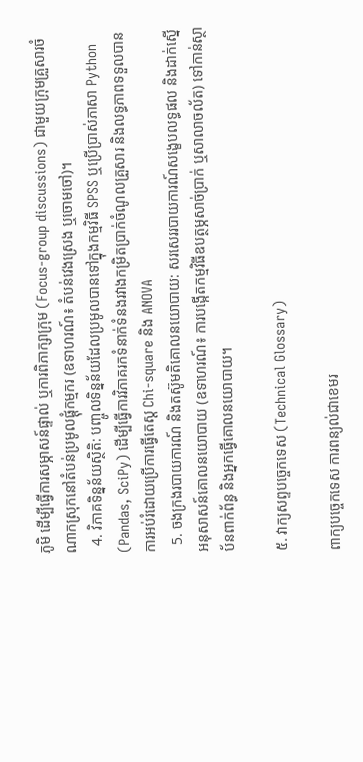ភូមិ ដើម្បីធ្វើការសម្ភាសន៍ផ្ទាល់ ឬការពិភាក្សាក្រុម (Focus-group discussions) ជាមួយក្រុមគ្រួសារចំណាកស្រុកនៅតំបន់ប្រមូលផ្តុំកម្មករ (ឧទាហរណ៍៖ តំបន់វេងស្រេង ឬចោមចៅ)។
  4. វិភាគទិន្នន័យស្ថិតិ: បញ្ចូលទិន្នន័យដែលប្រមូលបានទៅក្នុងកម្មវិធី SPSS ឬប្រើប្រាស់ភាសា Python (Pandas, SciPy) ដើម្បីធ្វើការវិភាគរកទំនាក់ទំនងរវាងកម្រិតប្រាក់ចំណូលគ្រួសារ និងលទ្ធភាពទទួលបានការអប់រំដោយប្រើការធ្វើតេស្ត Chi-square និង ANOVA
  5. ចងក្រងរបាយការណ៍ និងតស៊ូមតិគោលនយោបាយ: សរសេររបាយការណ៍សង្ខេបលទ្ធផល និងដាក់ស្នើអនុសាសន៍គោលនយោបាយ (ឧទាហរណ៍៖ ការបង្កើតកម្មវិធីឧបត្ថម្ភសាច់ប្រាក់ ឬសាលាចល័ត) ទៅកាន់ស្ថាប័នពាក់ព័ន្ធ និងអ្នកធ្វើគោលនយោបាយ។

៥. វាក្យសព្ទបច្ចេកទេស (Technical Glossary)

ពាក្យបច្ចេកទេស ការពន្យល់ជាខេមរ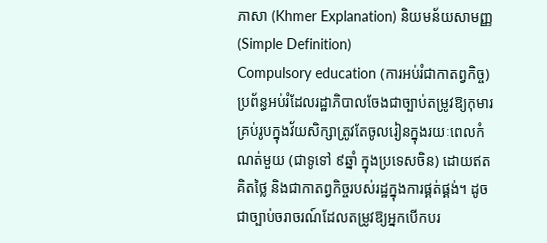ភាសា (Khmer Explanation) និយមន័យសាមញ្ញ (Simple Definition)
Compulsory education (ការអប់រំជាកាតព្វកិច្ច) ប្រព័ន្ធអប់រំដែលរដ្ឋាភិបាលចែងជាច្បាប់តម្រូវឱ្យកុមារគ្រប់រូបក្នុងវ័យសិក្សាត្រូវតែចូលរៀនក្នុងរយៈពេលកំណត់មួយ (ជាទូទៅ ៩ឆ្នាំ ក្នុងប្រទេសចិន) ដោយឥតគិតថ្លៃ និងជាកាតព្វកិច្ចរបស់រដ្ឋក្នុងការផ្គត់ផ្គង់។ ដូចជាច្បាប់ចរាចរណ៍ដែលតម្រូវឱ្យអ្នកបើកបរ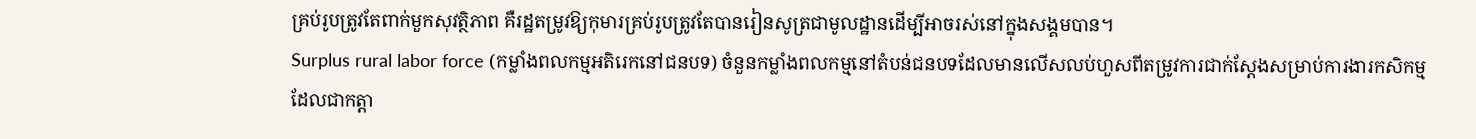គ្រប់រូបត្រូវតែពាក់មួកសុវត្ថិភាព គឺរដ្ឋតម្រូវឱ្យកុមារគ្រប់រូបត្រូវតែបានរៀនសូត្រជាមូលដ្ឋានដើម្បីអាចរស់នៅក្នុងសង្គមបាន។
Surplus rural labor force (កម្លាំងពលកម្មអតិរេកនៅជនបទ) ចំនួនកម្លាំងពលកម្មនៅតំបន់ជនបទដែលមានលើសលប់ហួសពីតម្រូវការជាក់ស្តែងសម្រាប់ការងារកសិកម្ម ដែលជាកត្តា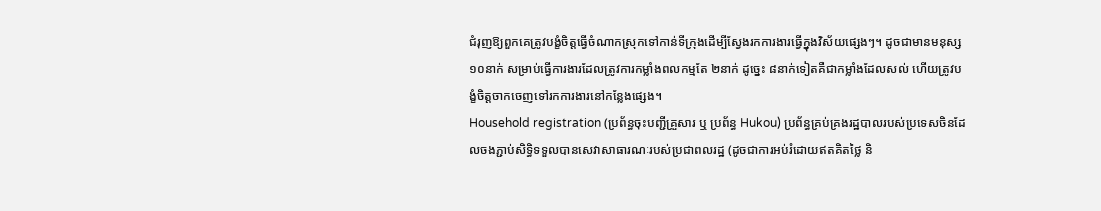ជំរុញឱ្យពួកគេត្រូវបង្ខំចិត្តធ្វើចំណាកស្រុកទៅកាន់ទីក្រុងដើម្បីស្វែងរកការងារធ្វើក្នុងវិស័យផ្សេងៗ។ ដូចជាមានមនុស្ស ១០នាក់ សម្រាប់ធ្វើការងារដែលត្រូវការកម្លាំងពលកម្មតែ ២នាក់ ដូច្នេះ ៨នាក់ទៀតគឺជាកម្លាំងដែលសល់ ហើយត្រូវបង្ខំចិត្តចាកចេញទៅរកការងារនៅកន្លែងផ្សេង។
Household registration (ប្រព័ន្ធចុះបញ្ជីគ្រួសារ ឬ ប្រព័ន្ធ Hukou) ប្រព័ន្ធគ្រប់គ្រងរដ្ឋបាលរបស់ប្រទេសចិនដែលចងភ្ជាប់សិទ្ធិទទួលបានសេវាសាធារណៈរបស់ប្រជាពលរដ្ឋ (ដូចជាការអប់រំដោយឥតគិតថ្លៃ និ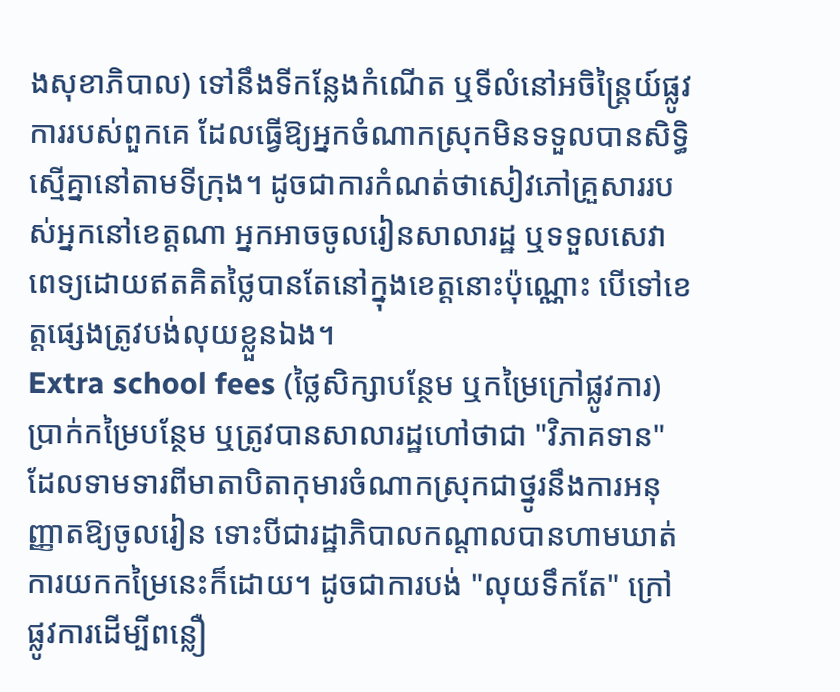ងសុខាភិបាល) ទៅនឹងទីកន្លែងកំណើត ឬទីលំនៅអចិន្ត្រៃយ៍ផ្លូវការរបស់ពួកគេ ដែលធ្វើឱ្យអ្នកចំណាកស្រុកមិនទទួលបានសិទ្ធិស្មើគ្នានៅតាមទីក្រុង។ ដូចជាការកំណត់ថាសៀវភៅគ្រួសាររបស់អ្នកនៅខេត្តណា អ្នកអាចចូលរៀនសាលារដ្ឋ ឬទទួលសេវាពេទ្យដោយឥតគិតថ្លៃបានតែនៅក្នុងខេត្តនោះប៉ុណ្ណោះ បើទៅខេត្តផ្សេងត្រូវបង់លុយខ្លួនឯង។
Extra school fees (ថ្លៃសិក្សាបន្ថែម ឬកម្រៃក្រៅផ្លូវការ) ប្រាក់កម្រៃបន្ថែម ឬត្រូវបានសាលារដ្ឋហៅថាជា "វិភាគទាន" ដែលទាមទារពីមាតាបិតាកុមារចំណាកស្រុកជាថ្នូរនឹងការអនុញ្ញាតឱ្យចូលរៀន ទោះបីជារដ្ឋាភិបាលកណ្តាលបានហាមឃាត់ការយកកម្រៃនេះក៏ដោយ។ ដូចជាការបង់ "លុយទឹកតែ" ក្រៅផ្លូវការដើម្បីពន្លឿ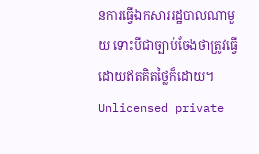នការធ្វើឯកសាររដ្ឋបាលណាមួយ ទោះបីជាច្បាប់ចែងថាត្រូវធ្វើដោយឥតគិតថ្លៃក៏ដោយ។
Unlicensed private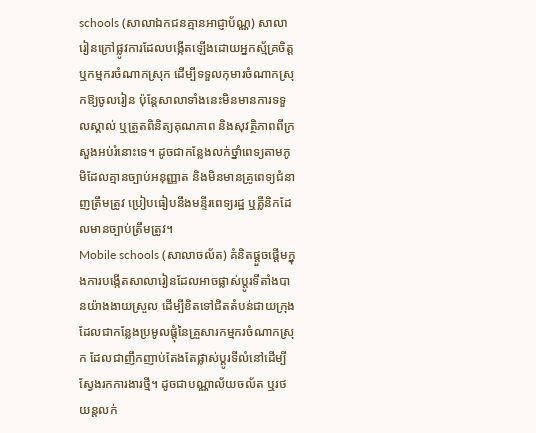schools (សាលាឯកជនគ្មានអាជ្ញាប័ណ្ណ) សាលារៀនក្រៅផ្លូវការដែលបង្កើតឡើងដោយអ្នកស្ម័គ្រចិត្ត ឬកម្មករចំណាកស្រុក ដើម្បីទទួលកុមារចំណាកស្រុកឱ្យចូលរៀន ប៉ុន្តែសាលាទាំងនេះមិនមានការទទួលស្គាល់ ឬត្រួតពិនិត្យគុណភាព និងសុវត្ថិភាពពីក្រសួងអប់រំនោះទេ។ ដូចជាកន្លែងលក់ថ្នាំពេទ្យតាមភូមិដែលគ្មានច្បាប់អនុញ្ញាត និងមិនមានគ្រូពេទ្យជំនាញត្រឹមត្រូវ ប្រៀបធៀបនឹងមន្ទីរពេទ្យរដ្ឋ ឬគ្លីនិកដែលមានច្បាប់ត្រឹមត្រូវ។
Mobile schools (សាលាចល័ត) គំនិតផ្តួចផ្តើមក្នុងការបង្កើតសាលារៀនដែលអាចផ្លាស់ប្តូរទីតាំងបានយ៉ាងងាយស្រួល ដើម្បីខិតទៅជិតតំបន់ជាយក្រុងដែលជាកន្លែងប្រមូលផ្តុំនៃគ្រួសារកម្មករចំណាកស្រុក ដែលជាញឹកញាប់តែងតែផ្លាស់ប្តូរទីលំនៅដើម្បីស្វែងរកការងារថ្មី។ ដូចជាបណ្ណាល័យចល័ត ឬរថយន្តលក់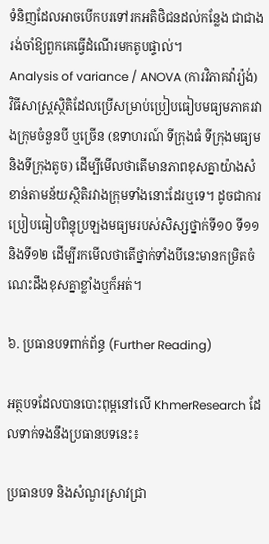ទំនិញដែលអាចបើកបរទៅរកអតិថិជនដល់កន្លែង ជាជាងរង់ចាំឱ្យពួកគេធ្វើដំណើរមកតូបផ្ទាល់។
Analysis of variance / ANOVA (ការវិភាគវ៉ារ្យ៉ង់) វិធីសាស្ត្រស្ថិតិដែលប្រើសម្រាប់ប្រៀបធៀបមធ្យមភាគរវាងក្រុមចំនួនបី ឬច្រើន (ឧទាហរណ៍ ទីក្រុងធំ ទីក្រុងមធ្យម និងទីក្រុងតូច) ដើម្បីមើលថាតើមានភាពខុសគ្នាយ៉ាងសំខាន់តាមន័យស្ថិតិរវាងក្រុមទាំងនោះដែរឬទេ។ ដូចជាការប្រៀបធៀបពិន្ទុប្រឡងមធ្យមរបស់សិស្សថ្នាក់ទី១០ ទី១១ និងទី១២ ដើម្បីរកមើលថាតើថ្នាក់ទាំងបីនេះមានកម្រិតចំណេះដឹងខុសគ្នាខ្លាំងឬក៏អត់។

៦. ប្រធានបទពាក់ព័ន្ធ (Further Reading)

អត្ថបទដែលបានបោះពុម្ពនៅលើ KhmerResearch ដែលទាក់ទងនឹងប្រធានបទនេះ៖

ប្រធានបទ និងសំណួរស្រាវជ្រា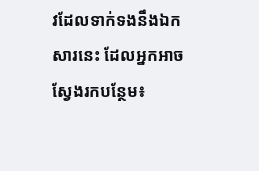វដែលទាក់ទងនឹងឯកសារនេះ ដែលអ្នកអាចស្វែងរកបន្ថែម៖